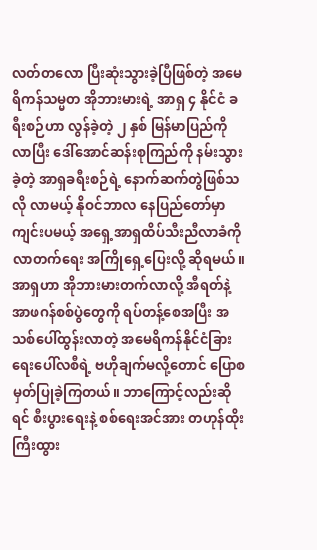လတ်တလော ပြီးဆုံးသွားခဲ့ပြီဖြစ်တဲ့ အမေရိကန်သမ္မတ အိုဘားမားရဲ့ အာရှ ၄ နိုင်ငံ ခရီးစဉ်ဟာ လွန်ခဲ့တဲ့ ၂ နှစ် မြန်မာပြည်ကို လာပြီး ဒေါ်အောင်ဆန်းစုကြည်ကို နမ်းသွားခဲ့တဲ့ အာရှခရီးစဉ်ရဲ့ နောက်ဆက်တွဲဖြစ်သလို လာမယ့် နိုဝင်ဘာလ နေပြည်တော်မှာ ကျင်းပမယ့် အရှေ့အာရှထိပ်သီးညီလာခံကို လာတက်ရေး အကြိုရှေ့ပြေးလို့ ဆိုရမယ်။ အာရှဟာ အိုဘားမားတက်လာလို့ အီရတ်နဲ့ အာဖဂန်စစ်ပွဲတွေကို ရပ်တန့်စေအပြီး အသစ်ပေါ်ထွန်းလာတဲ့ အမေရိကန်နိုင်ငံခြားရေးပေါ်လစီရဲ့ ဗဟိုချက်မလို့တောင် ပြောစမှတ်ပြုခဲ့ကြတယ်။ ဘာကြောင့်လည်းဆိုရင် စီးပွားရေးနဲ့ စစ်ရေးအင်အား တဟုန်ထိုးကြီးထွား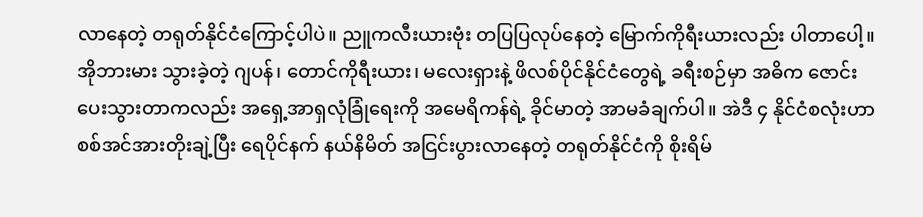လာနေတဲ့ တရုတ်နိုင်ငံကြောင့်ပါပဲ။ ညူကလီးယားဗုံး တပြပြလုပ်နေတဲ့ မြောက်ကိုရီးယားလည်း ပါတာပေါ့။
အိုဘားမား သွားခဲ့တဲ့ ဂျပန်၊ တောင်ကိုရီးယား၊ မလေးရှားနဲ့ ဖိလစ်ပိုင်နိုင်ငံတွေရဲ့ ခရီးစဉ်မှာ အဓိက ဇောင်းပေးသွားတာကလည်း အရှေ့အာရှလုံခြုံရေးကို အမေရိကန်ရဲ့ ခိုင်မာတဲ့ အာမခံချက်ပါ။ အဲဒီ ၄ နိုင်ငံစလုံးဟာ စစ်အင်အားတိုးချဲ့ပြီး ရေပိုင်နက် နယ်နိမိတ် အငြင်းပွားလာနေတဲ့ တရုတ်နိုင်ငံကို စိုးရိမ်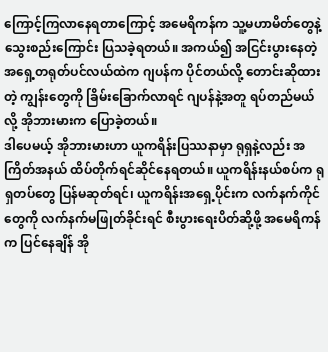ကြောင့်ကြလာနေရတာကြောင့် အမေရိကန်က သူ့မဟာမိတ်တွေနဲ့ သွေးစည်းကြောင်း ပြသခဲ့ရတယ်။ အကယ်၍ အငြင်းပွားနေတဲ့ အရှေ့တရုတ်ပင်လယ်ထဲက ဂျပန်က ပိုင်တယ်လို့ တောင်းဆိုထားတဲ့ ကျွန်းတွေကို ခြိမ်းခြောက်လာရင် ဂျပန်နဲ့အတူ ရပ်တည်မယ်လို့ အိုဘားမားက ပြောခဲ့တယ်။
ဒါပေမယ့် အိုဘားမားဟာ ယူကရိန်းပြဿနာမှာ ရုရှနဲ့လည်း အကြိတ်အနယ် ထိပ်တိုက်ရင်ဆိုင်နေရတယ်။ ယူကရိန်းနယ်စပ်က ရုရှတပ်တွေ ပြန်မဆုတ်ရင်၊ ယူကရိန်းအရှေ့ပိုင်းက လက်နက်ကိုင်တွေကို လက်နက်မဖြုတ်ခိုင်းရင် စီးပွားရေးပိတ်ဆို့ဖို့ အမေရိကန်က ပြင်နေချိန် အို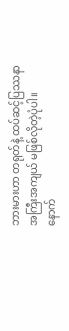ဘားမားဟာ တရုတ်နဲ့ ထပ်ဆင့်ပြဿနာ အကြီးအကျယ် မဖြစ်လိုတဲ့ပုံပါ။ နောက်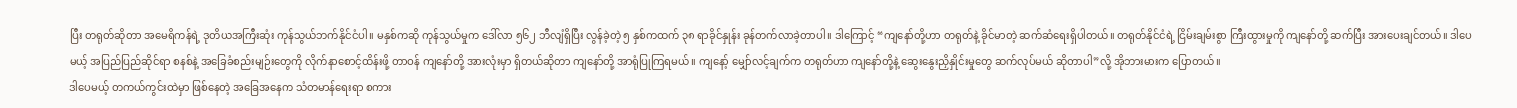ပြီး တရုတ်ဆိုတာ အမေရိကန်ရဲ့ ဒုတိယအကြီးဆုံး ကုန်သွယ်ဘက်နိုင်ငံပါ။ မနှစ်ကဆို ကုန်သွယ်မှုက ဒေါ်လာ ၅၆၂ ဘီလျံရှိပြီး လွန်ခဲ့တဲ့ ၅ နှစ်ကထက် ၃၈ ရာခိုင်နှုန်း ခုန်တက်လာခဲ့တာပါ။ ဒါကြောင့် “ကျနော်တို့ဟာ တရုတ်နဲ့ ခိုင်မာတဲ့ ဆက်ဆံရေးရှိပါတယ်။ တရုတ်နိုင်ငံရဲ့ ငြိမ်းချမ်းစွာ ကြီးထွားမှုကို ကျနော်တို့ ဆက်ပြီး အားပေးချင်တယ်။ ဒါပေမယ့် အပြည်ပြည်ဆိုင်ရာ စနစ်နဲ့ အခြေခံစည်းမျဉ်းတွေကို လိုက်နာစောင့်ထိန်းဖို့ တာဝန် ကျနော်တို့ အားလုံးမှာ ရှိတယ်ဆိုတာ ကျနော်တို့ အာရုံပြုကြရမယ်။ ကျနော့် မျှော်လင့်ချက်က တရုတ်ဟာ ကျနော်တို့နဲ့ ဆွေးနွေးညှိနှိုင်းမှုတွေ ဆက်လုပ်မယ် ဆိုတာပါ”လို့ အိုဘားမားက ပြောတယ်။
ဒါပေမယ့် တကယ်ကွင်းထဲမှာ ဖြစ်နေတဲ့ အခြေအနေက သံတမာန်ရေးရာ စကား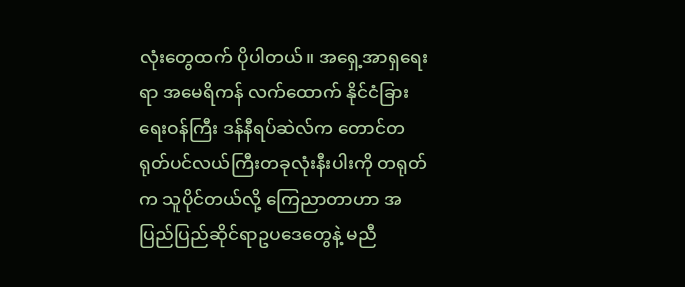လုံးတွေထက် ပိုပါတယ်။ အရှေ့အာရှရေးရာ အမေရိကန် လက်ထောက် နိုင်ငံခြားရေးဝန်ကြီး ဒန်နီရပ်ဆဲလ်က တောင်တရုတ်ပင်လယ်ကြီးတခုလုံးနီးပါးကို တရုတ်က သူပိုင်တယ်လို့ ကြေညာတာဟာ အပြည်ပြည်ဆိုင်ရာဥပဒေတွေနဲ့ မညီ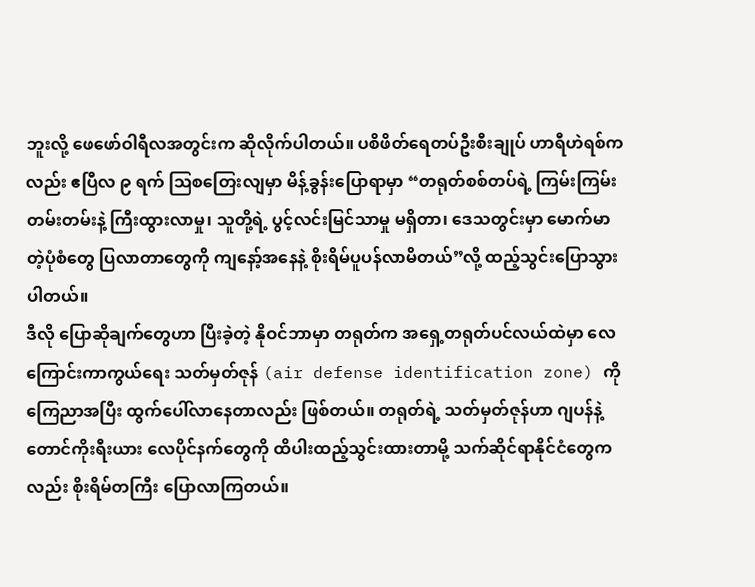ဘူးလို့ ဖေဖော်ဝါရီလအတွင်းက ဆိုလိုက်ပါတယ်။ ပစိဖိတ်ရေတပ်ဦးစီးချုပ် ဟာရီဟဲရစ်ကလည်း ဧပြီလ ၉ ရက် ဩစတြေးလျမှာ မိန့်ခွန်းပြောရာမှာ “တရုတ်စစ်တပ်ရဲ့ ကြမ်းကြမ်းတမ်းတမ်းနဲ့ ကြီးထွားလာမှု၊ သူတို့ရဲ့ ပွင့်လင်းမြင်သာမှု မရှိတာ၊ ဒေသတွင်းမှာ မောက်မာတဲ့ပုံစံတွေ ပြလာတာတွေကို ကျနော့်အနေနဲ့ စိုးရိမ်ပူပန်လာမိတယ်”လို့ ထည့်သွင်းပြောသွားပါတယ်။
ဒီလို ပြောဆိုချက်တွေဟာ ပြီးခဲ့တဲ့ နိုဝင်ဘာမှာ တရုတ်က အရှေ့တရုတ်ပင်လယ်ထဲမှာ လေကြောင်းကာကွယ်ရေး သတ်မှတ်ဇုန် (air defense identification zone) ကို ကြေညာအပြီး ထွက်ပေါ်လာနေတာလည်း ဖြစ်တယ်။ တရုတ်ရဲ့ သတ်မှတ်ဇုန်ဟာ ဂျပန်နဲ့ တောင်ကိုးရီးယား လေပိုင်နက်တွေကို ထိပါးထည့်သွင်းထားတာမို့ သက်ဆိုင်ရာနိုင်ငံတွေကလည်း စိုးရိမ်တကြီး ပြောလာကြတယ်။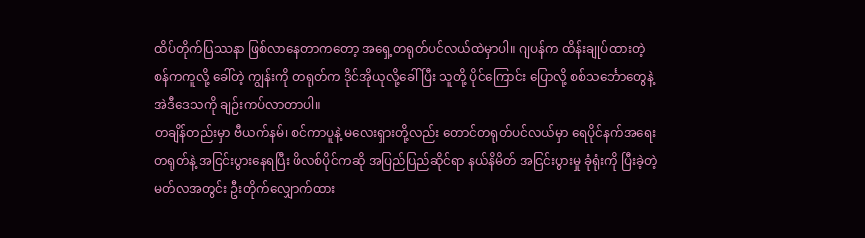ထိပ်တိုက်ပြဿနာ ဖြစ်လာနေတာကတော့ အရှေ့တရုတ်ပင်လယ်ထဲမှာပါ။ ဂျပန်က ထိန်းချုပ်ထားတဲ့ စန်ကကူလို့ ခေါ်တဲ့ ကျွန်းကို တရုတ်က ဒိုင်အိုယုလို့ခေါ်ပြီး သူတို့ ပိုင်ကြောင်း ပြောလို့ စစ်သင်္ဘောတွေနဲ့ အဲဒီဒေသကို ချဉ်းကပ်လာတာပါ။
တချိန်တည်းမှာ ဗီယက်နမ်၊ စင်ကာပူနဲ့ မလေးရှားတို့လည်း တောင်တရုတ်ပင်လယ်မှာ ရေပိုင်နက်အရေး တရုတ်နဲ့ အငြင်းပွားနေရပြီး ဖိလစ်ပိုင်ကဆို အပြည်ပြည်ဆိုင်ရာ နယ်နိမိတ် အငြင်းပွားမှု ခုံရုံးကို ပြီးခဲ့တဲ့ မတ်လအတွင်း ဦးတိုက်လျှောက်ထား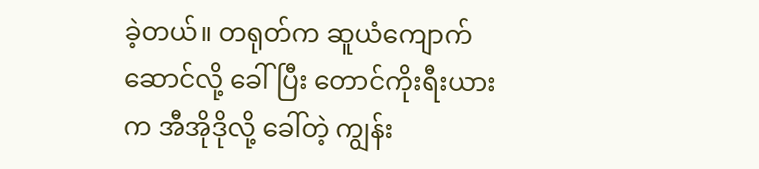ခဲ့တယ်။ တရုတ်က ဆူယံကျောက်ဆောင်လို့ ခေါ်ပြီး တောင်ကိုးရီးယားက အီအိုဒိုလို့ ခေါ်တဲ့ ကျွန်း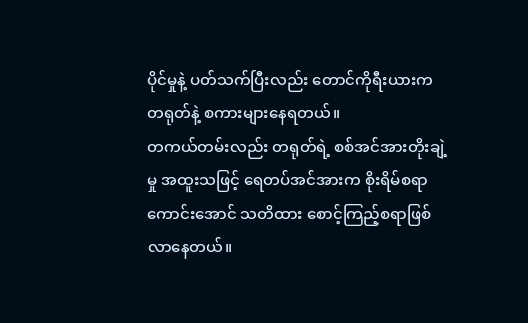ပိုင်မှုနဲ့ ပတ်သက်ပြီးလည်း တောင်ကိုရီးယားက တရုတ်နဲ့ စကားများနေရတယ်။
တကယ်တမ်းလည်း တရုတ်ရဲ့ စစ်အင်အားတိုးချဲ့မှု အထူးသဖြင့် ရေတပ်အင်အားက စိုးရိမ်စရာကောင်းအောင် သတိထား စောင့်ကြည့်စရာဖြစ်လာနေတယ်။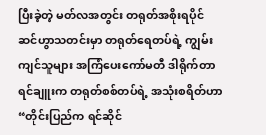ပြီးခဲ့တဲ့ မတ်လအတွင်း တရုတ်အစိုးရပိုင် ဆင်ဟွာသတင်းမှာ တရုတ်ရေတပ်ရဲ့ ကျွမ်းကျင်သူများ အကြံပေးကော်မတီ ဒါရိုက်တာ ရင်ချူးက တရုတ်စစ်တပ်ရဲ့ အသုံးစရိတ်ဟာ “တိုင်းပြည်က ရင်ဆိုင်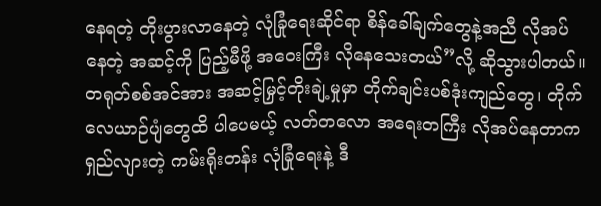နေရတဲ့ တိုးပွားလာနေတဲ့ လုံခြုံရေးဆိုင်ရာ စိန်ခေါ်ချက်တွေနဲ့အညီ လိုအပ်နေတဲ့ အဆင့်ကို ပြည့်မီဖို့ အဝေးကြီး လိုနေသေးတယ်”လို့ ဆိုသွားပါတယ်။ တရုတ်စစ်အင်အား အဆင့်မြှင့်တိုးချဲ့မှုမှာ တိုက်ချင်းပစ်ဒုံးကျည်တွေ၊ တိုက်လေယာဉ်ပျံတွေထိ ပါပေမယ့် လတ်တလော အရေးတကြီး လိုအပ်နေတာက ရှည်လျားတဲ့ ကမ်းရိုးတန်း လုံခြုံရေးနဲ့ ဒီ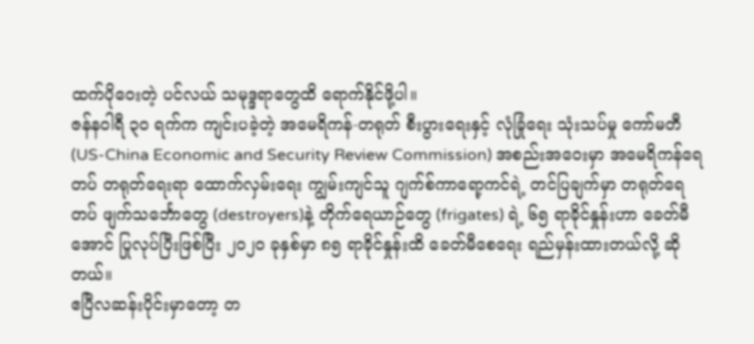ထက်ပိုဝေးတဲ့ ပင်လယ် သမုဒ္ဒရာတွေထိ ရောက်နိုင်ဖို့ပါ။
ဇန်နဝါရီ ၃၀ ရက်က ကျင်းပခဲ့တဲ့ အမေရိကန်-တရုတ် စီးပွားရေးနှင့် လုံခြုံရေး သုံးသပ်မှု ကော်မတီ (US-China Economic and Security Review Commission) အစည်းအဝေးမှာ အမေရိကန်ရေတပ် တရုတ်ရေးရာ ထောက်လှမ်းရေး ကျွမ်းကျင်သူ ဂျက်စ်ကာရော့ကင်ရဲ့ တင်ပြချက်မှာ တရုတ်ရေတပ် ဖျက်သင်္ဘောတွေ (destroyers)နဲ့ တိုက်ရေယာဉ်တွေ (frigates) ရဲ့ ၆၅ ရာခိုင်နှုန်းဟာ ခေတ်မီအောင် ပြုလုပ်ပြီးဖြစ်ပြီး ၂၀၂၀ ခုနှစ်မှာ ၈၅ ရာခိုင်နှုန်းထိ ခေတ်မီစေရေး ရည်မှန်းထားတယ်လို့ ဆိုတယ်။
ဧပြီလဆန်းပိုင်းမှာတော့ တ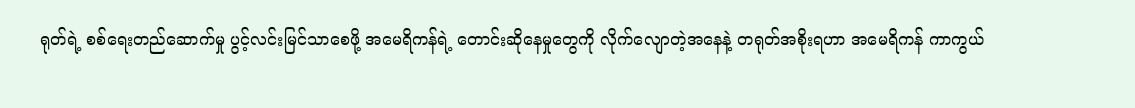ရုတ်ရဲ့ စစ်ရေးတည်ဆောက်မှု ပွင့်လင်းမြင်သာစေဖို့ အမေရိကန်ရဲ့ တောင်းဆိုနေမှုတွေကို လိုက်လျောတဲ့အနေနဲ့ တရုတ်အစိုးရဟာ အမေရိကန် ကာကွယ်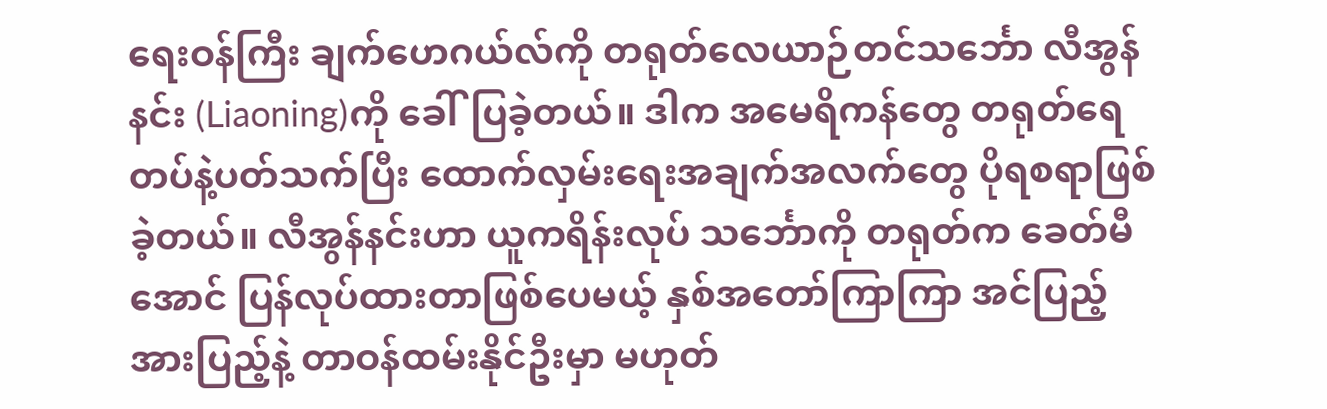ရေးဝန်ကြီး ချက်ဟေဂယ်လ်ကို တရုတ်လေယာဉ်တင်သင်္ဘော လီအွန်နင်း (Liaoning)ကို ခေါ်ပြခဲ့တယ်။ ဒါက အမေရိကန်တွေ တရုတ်ရေတပ်နဲ့ပတ်သက်ပြီး ထောက်လှမ်းရေးအချက်အလက်တွေ ပိုရစရာဖြစ်ခဲ့တယ်။ လီအွန်နင်းဟာ ယူကရိန်းလုပ် သင်္ဘောကို တရုတ်က ခေတ်မီအောင် ပြန်လုပ်ထားတာဖြစ်ပေမယ့် နှစ်အတော်ကြာကြာ အင်ပြည့်အားပြည့်နဲ့ တာဝန်ထမ်းနိုင်ဦးမှာ မဟုတ်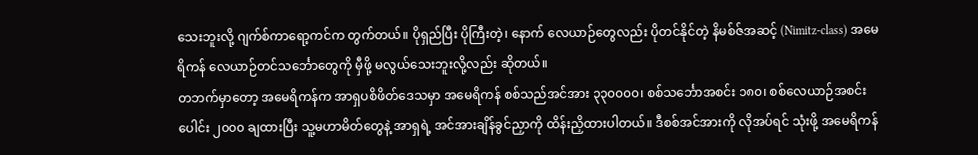သေးဘူးလို့ ဂျက်စ်ကာရော့ကင်က တွက်တယ်။ ပိုရှည်ပြီး ပိုကြီးတဲ့၊ နောက် လေယာဉ်တွေလည်း ပိုတင်နိုင်တဲ့ နိမစ်ဇ်အဆင့် (Nimitz-class) အမေရိကန် လေယာဉ်တင်သင်္ဘောတွေကို မှီဖို့ မလွယ်သေးဘူးလို့လည်း ဆိုတယ်။
တဘက်မှာတော့ အမေရိကန်က အာရှပစိဖိတ်ဒေသမှာ အမေရိကန် စစ်သည်အင်အား ၃၃၀၀၀၀၊ စစ်သင်္ဘောအစင်း ၁၈၀၊ စစ်လေယာဉ်အစင်းပေါင်း ၂၀၀၀ ချထားပြီး သူ့မဟာမိတ်တွေနဲ့ အာရှရဲ့ အင်အားချိန်ခွင်ညှာကို ထိန်းညှိထားပါတယ်။ ဒီစစ်အင်အားကို လိုအပ်ရင် သုံးဖို့ အမေရိကန်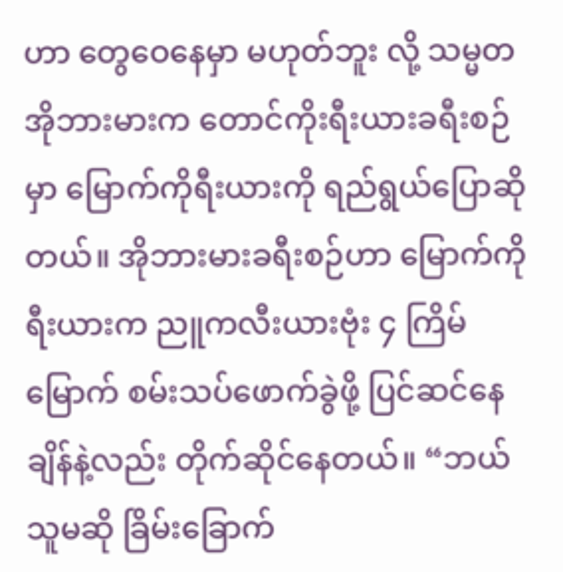ဟာ တွေဝေနေမှာ မဟုတ်ဘူး လို့ သမ္မတ အိုဘားမားက တောင်ကိုးရီးယားခရီးစဉ်မှာ မြောက်ကိုရီးယားကို ရည်ရွယ်ပြောဆိုတယ်။ အိုဘားမားခရီးစဉ်ဟာ မြောက်ကိုရီးယားက ညူကလီးယားဗုံး ၄ ကြိမ်မြောက် စမ်းသပ်ဖောက်ခွဲဖို့ ပြင်ဆင်နေချိန်နဲ့လည်း တိုက်ဆိုင်နေတယ်။ “ဘယ်သူမဆို ခြိမ်းခြောက်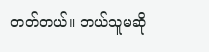တတ်တယ်။ ဘယ်သူမဆို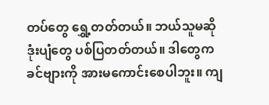တပ်တွေ ရွှေ့တတ်တယ်။ ဘယ်သူမဆို ဒုံးပျံတွေ ပစ်ပြတတ်တယ်။ ဒါတွေက ခင်ဗျားကို အားမကောင်းစေပါဘူး။ ကျ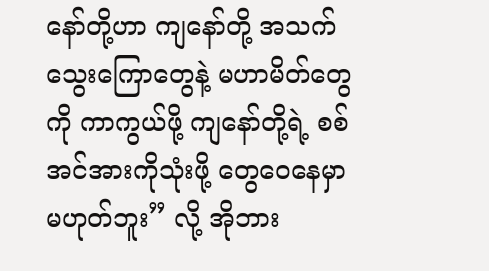နော်တို့ဟာ ကျနော်တို့ အသက်သွေးကြောတွေနဲ့ မဟာမိတ်တွေကို ကာကွယ်ဖို့ ကျနော်တို့ရဲ့ စစ်အင်အားကိုသုံးဖို့ တွေဝေနေမှာ မဟုတ်ဘူး” လို့ အိုဘား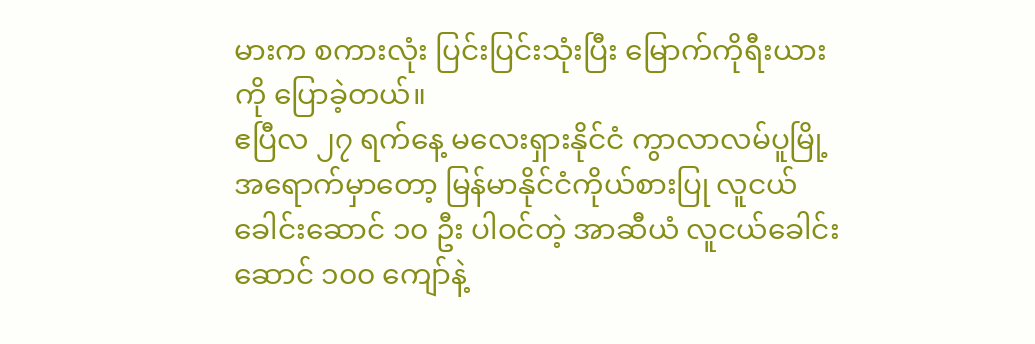မားက စကားလုံး ပြင်းပြင်းသုံးပြီး မြောက်ကိုရီးယားကို ပြောခဲ့တယ်။
ဧပြီလ ၂၇ ရက်နေ့ မလေးရှားနိုင်ငံ ကွာလာလမ်ပူမြို့ အရောက်မှာတော့ မြန်မာနိုင်ငံကိုယ်စားပြု လူငယ် ခေါင်းဆောင် ၁၀ ဦး ပါဝင်တဲ့ အာဆီယံ လူငယ်ခေါင်းဆောင် ၁၀၀ ကျော်နဲ့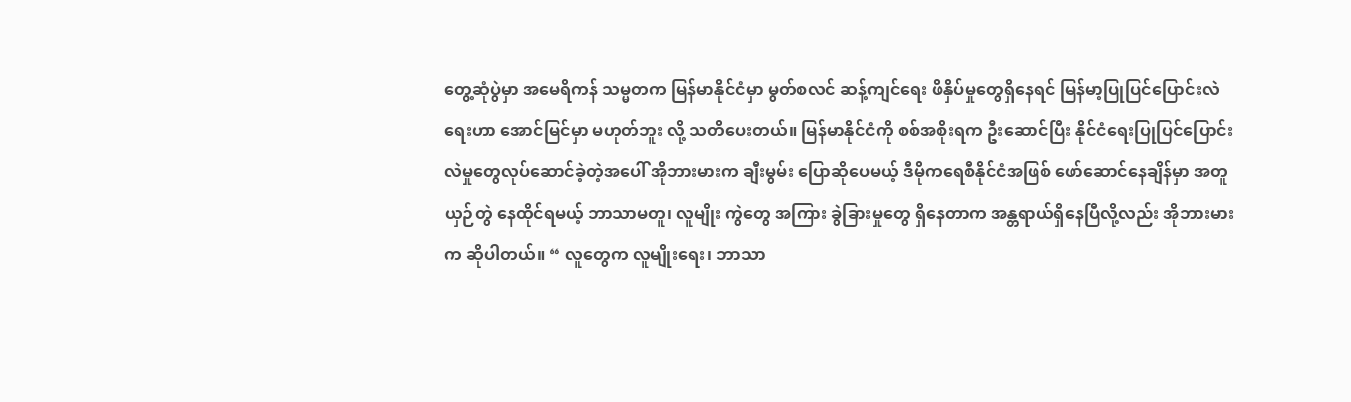တွေ့ဆုံပွဲမှာ အမေရိကန် သမ္မတက မြန်မာနိုင်ငံမှာ မွတ်စလင် ဆန့်ကျင်ရေး ဖိနှိပ်မှုတွေရှိနေရင် မြန်မာ့ပြုပြင်ပြောင်းလဲရေးဟာ အောင်မြင်မှာ မဟုတ်ဘူး လို့ သတိပေးတယ်။ မြန်မာနိုင်ငံကို စစ်အစိုးရက ဦးဆောင်ပြီး နိုင်ငံရေးပြုပြင်ပြောင်းလဲမှုတွေလုပ်ဆောင်ခဲ့တဲ့အပေါ် အိုဘားမားက ချီးမွမ်း ပြောဆိုပေမယ့် ဒီမိုကရေစီနိုင်ငံအဖြစ် ဖော်ဆောင်နေချိန်မှာ အတူယှဉ်တွဲ နေထိုင်ရမယ့် ဘာသာမတူ၊ လူမျိုး ကွဲတွေ အကြား ခွဲခြားမှုတွေ ရှိနေတာက အန္တရာယ်ရှိနေပြီလို့လည်း အိုဘားမားက ဆိုပါတယ်။ “ လူတွေက လူမျိုးရေး၊ ဘာသာ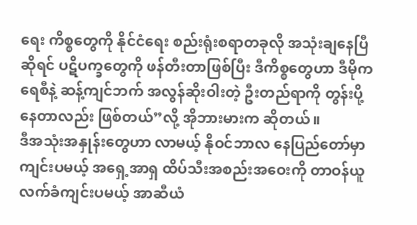ရေး ကိစ္စတွေကို နိုင်ငံရေး စည်းရုံးစရာတခုလို အသုံးချနေပြီဆိုရင် ပဋိပက္ခတွေကို ဖန်တီးတာဖြစ်ပြီး ဒီကိစ္စတွေဟာ ဒီမိုကရေစီနဲ့ ဆန့်ကျင်ဘက် အလွန်ဆိုးဝါးတဲ့ ဦးတည်ရာကို တွန်းပို့နေတာလည်း ဖြစ်တယ်”လို့ အိုဘားမားက ဆိုတယ်။
ဒီအသုံးအနှုန်းတွေဟာ လာမယ့် နိုဝင်ဘာလ နေပြည်တော်မှာ ကျင်းပမယ့် အရှေ့အာရှ ထိပ်သီးအစည်းအဝေးကို တာဝန်ယူ လက်ခံကျင်းပမယ့် အာဆီယံ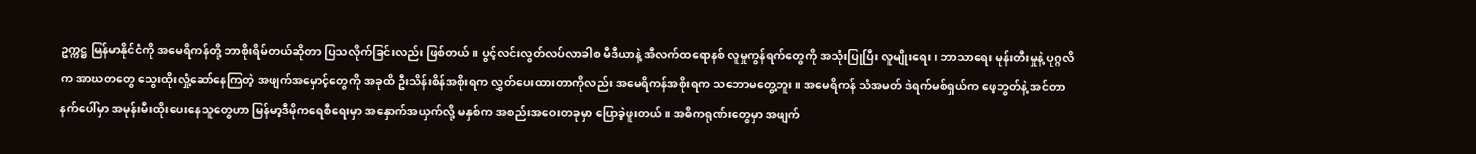ဥက္ကဋ္ဌ မြန်မာနိုင်ငံကို အမေရိကန်တို့ ဘာစိုးရိမ်တယ်ဆိုတာ ပြသလိုက်ခြင်းလည်း ဖြစ်တယ်။ ပွင့်လင်းလွတ်လပ်လာခါစ မီဒီယာနဲ့ အီလက်ထရောနစ် လူမှုကွန်ရက်တွေကို အသုံးပြုပြီး လူမျိုးရေး၊ ဘာသာရေး မုန်းတီးမှုနဲ့ ပုဂ္ဂလိက အာဃတတွေ သွေးထိုးလှုံ့ဆော်နေကြတဲ့ အဖျက်အမှောင့်တွေကို အခုထိ ဦးသိန်းစိန်အစိုးရက လွှတ်ပေးထားတာကိုလည်း အမေရိကန်အစိုးရက သဘောမတွေ့ဘူး။ အမေရိကန် သံအမတ် ဒဲရက်မစ်ရှယ်က ဖေ့ဘွတ်နဲ့ အင်တာနက်ပေါ်မှာ အမုန်းမီးထိုးပေးနေသူတွေဟာ မြန်မာ့ဒီမိုကရေစီရေးမှာ အနှောက်အယှက်လို့ မနှစ်က အစည်းအဝေးတခုမှာ ပြောခဲ့ဖူးတယ်။ အဓိကရုဏ်းတွေမှာ အဖျက်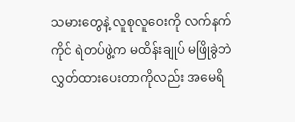သမားတွေနဲ့ လူစုလူဝေးကို လက်နက်ကိုင် ရဲတပ်ဖွဲ့က မထိန်းချုပ် မဖြိုခွဲဘဲ လွှတ်ထားပေးတာကိုလည်း အမေရိ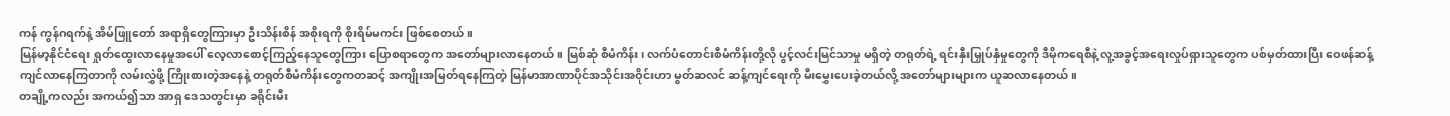ကန် ကွန်ဂရက်နဲ့ အိမ်ဖြူတော် အရာရှိတွေကြားမှာ ဦးသိန်းစိန် အစိုးရကို စိုးရိမ်မကင်း ဖြစ်စေတယ်။
မြန်မာ့နိုင်ငံရေး ရှုတ်ထွေးလာနေမှုအပေါ် လေ့လာစောင့်ကြည့်နေသူတွေကြား ပြောစရာတွေက အတော်များလာနေတယ်။ မြစ်ဆုံ စီမံကိန်း၊ လက်ပံတောင်းစီမံကိန်းတို့လို ပွင့်လင်းမြင်သာမှု မရှိတဲ့ တရုတ်ရဲ့ ရင်းနှီးမြှုပ်နှံမှုတွေကို ဒီမိုကရေစီနဲ့ လူ့အခွင့်အရေးလှုပ်ရှားသူတွေက ပစ်မှတ်ထားပြီး ဝေဖန်ဆန့်ကျင်လာနေကြတာကို လမ်းလွှဲဖို့ ကြိုးစားတဲ့အနေနဲ့ တရုတ်စီမံကိန်းတွေကတဆင့် အကျိုးအမြတ်ရနေကြတဲ့ မြန်မာအာဏာပိုင်အသိုင်းအဝိုင်းဟာ မွတ်ဆလင် ဆန့်ကျင်ရေးကို မီးမွှေးပေးခဲ့တယ်လို့ အတော်များများက ယူဆလာနေတယ်။
တချို့ကလည်း အကယ်၍သာ အာရှ ဒေသတွင်းမှာ ခရိုင်းမီး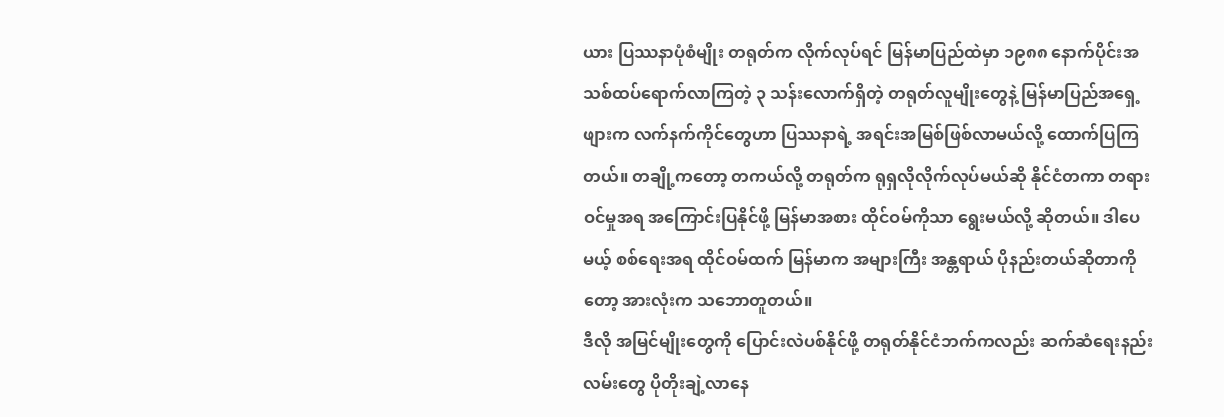ယား ပြဿနာပုံစံမျိုး တရုတ်က လိုက်လုပ်ရင် မြန်မာပြည်ထဲမှာ ၁၉၈၈ နောက်ပိုင်းအသစ်ထပ်ရောက်လာကြတဲ့ ၃ သန်းလောက်ရှိတဲ့ တရုတ်လူမျိုးတွေနဲ့ မြန်မာပြည်အရှေ့ဖျားက လက်နက်ကိုင်တွေဟာ ပြဿနာရဲ့ အရင်းအမြစ်ဖြစ်လာမယ်လို့ ထောက်ပြကြတယ်။ တချို့ကတော့ တကယ်လို့ တရုတ်က ရုရှလိုလိုက်လုပ်မယ်ဆို နိုင်ငံတကာ တရားဝင်မှုအရ အကြောင်းပြနိုင်ဖို့ မြန်မာအစား ထိုင်ဝမ်ကိုသာ ရွေးမယ်လို့ ဆိုတယ်။ ဒါပေမယ့် စစ်ရေးအရ ထိုင်ဝမ်ထက် မြန်မာက အများကြီး အန္တရာယ် ပိုနည်းတယ်ဆိုတာကိုတော့ အားလုံးက သဘောတူတယ်။
ဒီလို အမြင်မျိုးတွေကို ပြောင်းလဲပစ်နိုင်ဖို့ တရုတ်နိုင်ငံဘက်ကလည်း ဆက်ဆံရေးနည်းလမ်းတွေ ပိုတိုးချဲ့လာနေ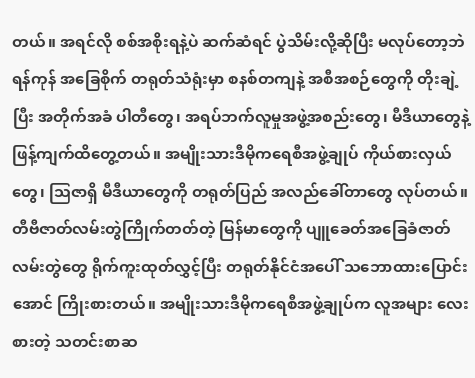တယ်။ အရင်လို စစ်အစိုးရနဲ့ပဲ ဆက်ဆံရင် ပွဲသိမ်းလို့ဆိုပြီး မလုပ်တော့ဘဲ ရန်ကုန် အခြေစိုက် တရုတ်သံရုံးမှာ စနစ်တကျနဲ့ အစီအစဉ်တွေကို တိုးချဲ့ပြီး အတိုက်အခံ ပါတီတွေ၊ အရပ်ဘက်လူမှုအဖွဲ့အစည်းတွေ၊ မီဒီယာတွေနဲ့ ဖြန့်ကျက်ထိတွေ့တယ်။ အမျိုးသားဒီမိုကရေစီအဖွဲ့ချုပ် ကိုယ်စားလှယ်တွေ၊ ဩဇာရှိ မီဒီယာတွေကို တရုတ်ပြည် အလည်ခေါ်တာတွေ လုပ်တယ်။ တီဗီဇာတ်လမ်းတွဲကြိုက်တတ်တဲ့ မြန်မာတွေကို ပျူခေတ်အခြေခံဇာတ်လမ်းတွဲတွေ ရိုက်ကူးထုတ်လွှင့်ပြီး တရုတ်နိုင်ငံအပေါ် သဘောထားပြောင်းအောင် ကြိုးစားတယ်။ အမျိုးသားဒီမိုကရေစီအဖွဲ့ချုပ်က လူအများ လေးစားတဲ့ သတင်းစာဆ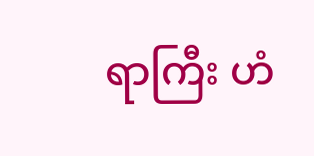ရာကြီး ဟံ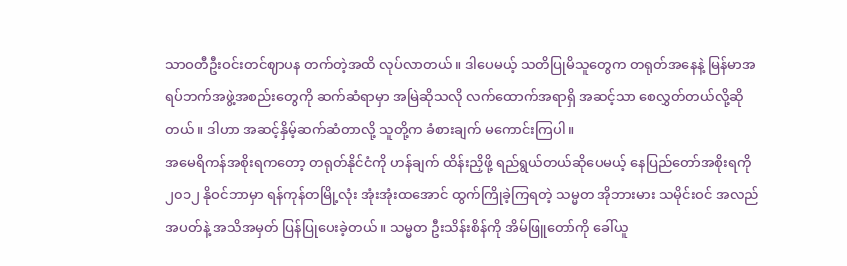သာဝတီဦးဝင်းတင်ဈာပန တက်တဲ့အထိ လုပ်လာတယ်။ ဒါပေမယ့် သတိပြုမိသူတွေက တရုတ်အနေနဲ့ မြန်မာအရပ်ဘက်အဖွဲ့အစည်းတွေကို ဆက်ဆံရာမှာ အမြဲဆိုသလို လက်ထောက်အရာရှိ အဆင့်သာ စေလွှတ်တယ်လို့ဆိုတယ်။ ဒါဟာ အဆင့်နှိမ့်ဆက်ဆံတာလို့ သူတို့က ခံစားချက် မကောင်းကြပါ။
အမေရိကန်အစိုးရကတော့ တရုတ်နိုင်ငံကို ဟန်ချက် ထိန်းညှိဖို့ ရည်ရွယ်တယ်ဆိုပေမယ့် နေပြည်တော်အစိုးရကို ၂၀၁၂ နိုဝင်ဘာမှာ ရန်ကုန်တမြို့လုံး အုံးအုံးထအောင် ထွက်ကြိုခဲ့ကြရတဲ့ သမ္မတ အိုဘားမား သမိုင်းဝင် အလည်အပတ်နဲ့ အသိအမှတ် ပြန်ပြုပေးခဲ့တယ်။ သမ္မတ ဦးသိန်းစိန်ကို အိမ်ဖြူတော်ကို ခေါ်ယူ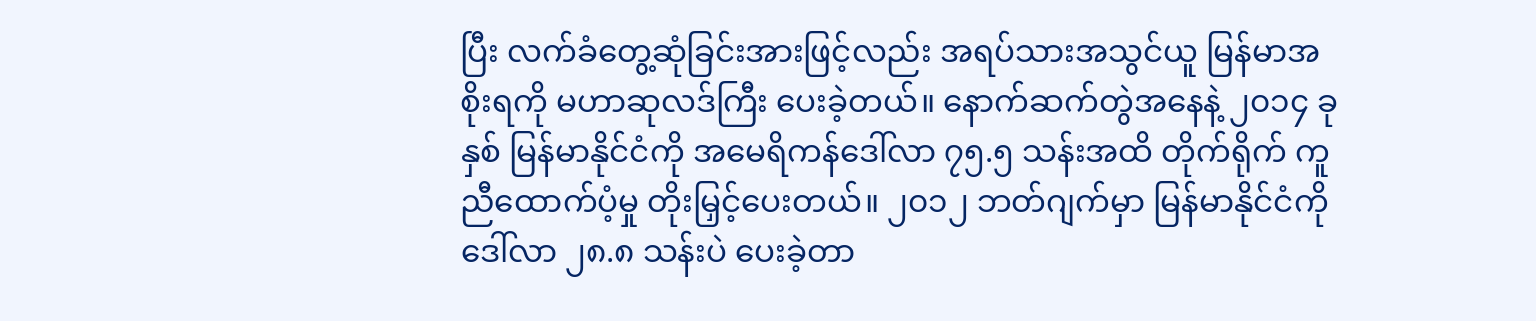ပြီး လက်ခံတွေ့ဆုံခြင်းအားဖြင့်လည်း အရပ်သားအသွင်ယူ မြန်မာအစိုးရကို မဟာဆုလဒ်ကြီး ပေးခဲ့တယ်။ နောက်ဆက်တွဲအနေနဲ့ ၂၀၁၄ ခုနှစ် မြန်မာနိုင်ငံကို အမေရိကန်ဒေါ်လာ ၇၅.၅ သန်းအထိ တိုက်ရိုက် ကူညီထောက်ပံ့မှု တိုးမြှင့်ပေးတယ်။ ၂၀၁၂ ဘတ်ဂျက်မှာ မြန်မာနိုင်ငံကို ဒေါ်လာ ၂၈.၈ သန်းပဲ ပေးခဲ့တာ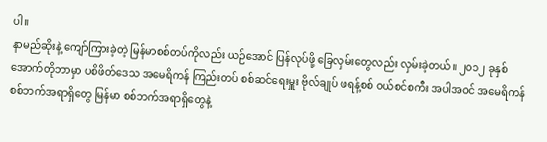ပါ။
နာမည်ဆိုးနဲ့ ကျော်ကြားခဲ့တဲ့ မြန်မာစစ်တပ်ကိုလည်း ယဉ်အောင် ပြန်လုပ်ဖို့ ခြေလှမ်းတွေလည်း လှမ်းခဲ့တယ်။ ၂၀၁၂ ခုနှစ် အောက်တိုဘာမှာ ပစိဖိတ်ဒေသ အမေရိကန် ကြည်းတပ် စစ်ဆင်ရေးမှူး ဗိုလ်ချုပ် ဖရန့်စစ် ဝယ်စင်စကီး အပါအဝင် အမေရိကန် စစ်ဘက်အရာရှိတွေ မြန်မာ စစ်ဘက်အရာရှိတွေနဲ့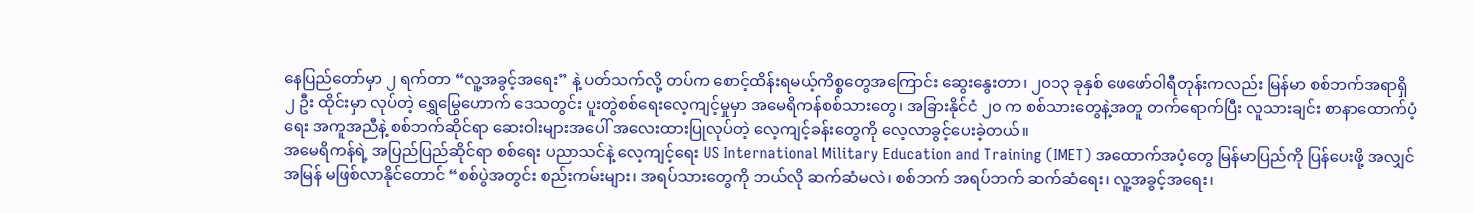နေပြည်တော်မှာ ၂ ရက်တာ “လူ့အခွင့်အရေး” နဲ့ ပတ်သက်လို့ တပ်က စောင့်ထိန်းရမယ့်ကိစ္စတွေအကြောင်း ဆွေးနွေးတာ၊ ၂၀၁၃ ခုနှစ် ဖေဖော်ဝါရီတုန်းကလည်း မြန်မာ စစ်ဘက်အရာရှိ ၂ ဦး ထိုင်းမှာ လုပ်တဲ့ ရွှေမြွေဟောက် ဒေသတွင်း ပူးတွဲစစ်ရေးလေ့ကျင့်မှုမှာ အမေရိကန်စစ်သားတွေ၊ အခြားနိုင်ငံ ၂၀ က စစ်သားတွေနဲ့အတူ တက်ရောက်ပြီး လူသားချင်း စာနာထောက်ပံ့ရေး အကူအညီနဲ့ စစ်ဘက်ဆိုင်ရာ ဆေးဝါးများအပေါ် အလေးထားပြုလုပ်တဲ့ လေ့ကျင့်ခန်းတွေကို လေ့လာခွင့်ပေးခဲ့တယ်။
အမေရိကန်ရဲ့ အပြည်ပြည်ဆိုင်ရာ စစ်ရေး ပညာသင်နဲ့ လေ့ကျင့်ရေး US International Military Education and Training (IMET) အထောက်အပံ့တွေ မြန်မာပြည်ကို ပြန်ပေးဖို့ အလျှင်အမြန် မဖြစ်လာနိုင်တောင် “စစ်ပွဲအတွင်း စည်းကမ်းများ၊ အရပ်သားတွေကို ဘယ်လို ဆက်ဆံမလဲ၊ စစ်ဘက် အရပ်ဘက် ဆက်ဆံရေး၊ လူ့အခွင့်အရေး၊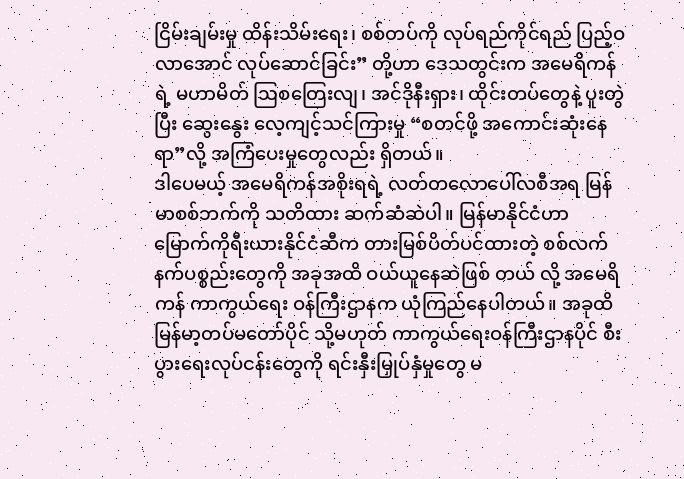ငြိမ်းချမ်းမှု ထိန်းသိမ်းရေး၊ စစ်တပ်ကို လုပ်ရည်ကိုင်ရည် ပြည့်ဝလာအောင် လုပ်ဆောင်ခြင်း” တို့ဟာ ဒေသတွင်းက အမေရိကန်ရဲ့ မဟာမိတ် ဩစတြေးလျ၊ အင်ဒိုနီးရှား၊ ထိုင်းတပ်တွေနဲ့ ပူးတွဲပြီး ဆွေးနွေး လေ့ကျင့်သင်ကြားမှု “စတင်ဖို့ အကောင်းဆုံးနေရာ”လို့ အကြံပေးမှုတွေလည်း ရှိတယ်။
ဒါပေမယ့် အမေရိကန်အစိုးရရဲ့ လတ်တလောပေါ်လစီအရ မြန်မာစစ်ဘက်ကို သတိထား ဆက်ဆံဆဲပါ။ မြန်မာနိုင်ငံဟာ မြောက်ကိုရီးယားနိုင်ငံဆီက တားမြစ်ပိတ်ပင်ထားတဲ့ စစ်လက်နက်ပစ္စည်းတွေကို အခုအထိ ဝယ်ယူနေဆဲဖြစ် တယ် လို့ အမေရိကန် ကာကွယ်ရေး ဝန်ကြီးဌာနက ယုံကြည်နေပါတယ်။ အခုထိ မြန်မာ့တပ်မတော်ပိုင် သို့မဟုတ် ကာကွယ်ရေးဝန်ကြီးဌာနပိုင် စီးပွားရေးလုပ်ငန်းတွေကို ရင်းနှီးမြှုပ်နှံမှုတွေ မ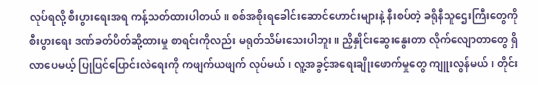လုပ်ရလို့ စီးပွားရေးအရ ကန့်သတ်ထားပါတယ်။ စစ်အစိုးရခေါင်းဆောင်ဟောင်းများနဲ့ နီးစပ်တဲ့ ခရိုနီသူဌေးကြီးတွေကို စီးပွားရေး ဒဏ်ခတ်ပိတ်ဆို့ထားမှု စာရင်းကိုလည်း မရုတ်သိမ်းသေးပါဘူး။ ညှိနှိုင်းဆွေးနွေးတာ လိုက်လျောတာတွေ ရှိလာပေမယ့် ပြုပြင်ပြောင်းလဲရေးကို ကဖျက်ယဖျက် လုပ်မယ်၊ လူ့အခွင့်အရေးချိုးဖောက်မှုတွေ ကျူးလွန်မယ်၊ တိုင်း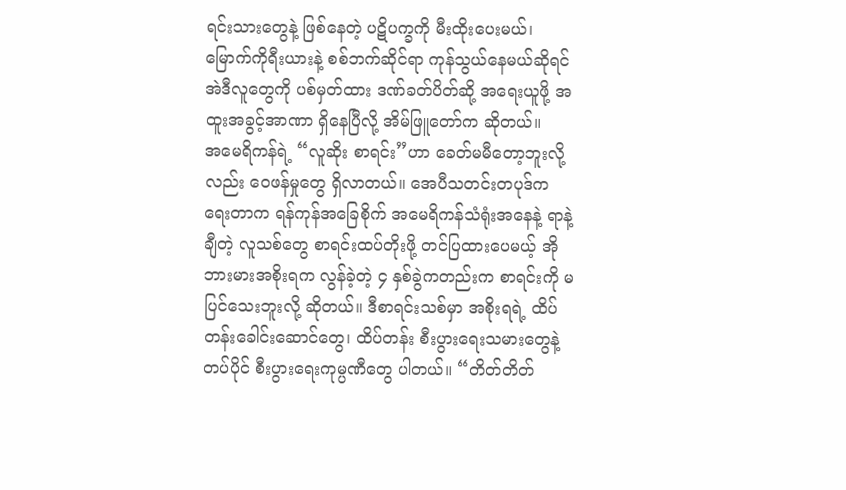ရင်းသားတွေနဲ့ ဖြစ်နေတဲ့ ပဋိပက္ခကို မီးထိုးပေးမယ်၊ မြောက်ကိုရီးယားနဲ့ စစ်ဘက်ဆိုင်ရာ ကုန်သွယ်နေမယ်ဆိုရင် အဲဒီလူတွေကို ပစ်မှတ်ထား ဒဏ်ခတ်ပိတ်ဆို့ အရေးယူဖို့ အထူးအခွင့်အာဏာ ရှိနေပြီလို့ အိမ်ဖြူတော်က ဆိုတယ်။
အမေရိကန်ရဲ့ “လူဆိုး စာရင်း”ဟာ ခေတ်မမီတော့ဘူးလို့လည်း ဝေဖန်မှုတွေ ရှိလာတယ်။ အေပီသတင်းတပုဒ်က ရေးတာက ရန်ကုန်အခြေစိုက် အမေရိကန်သံရုံးအနေနဲ့ ရာနဲ့ချီတဲ့ လူသစ်တွေ စာရင်းထပ်တိုးဖို့ တင်ပြထားပေမယ့် အိုဘားမားအစိုးရက လွန်ခဲ့တဲ့ ၄ နှစ်ခွဲကတည်းက စာရင်းကို မပြင်သေးဘူးလို့ ဆိုတယ်။ ဒီစာရင်းသစ်မှာ အစိုးရရဲ့ ထိပ်တန်းခေါင်းဆောင်တွေ၊ ထိပ်တန်း စီးပွားရေးသမားတွေနဲ့ တပ်ပိုင် စီးပွားရေးကုမ္ပဏီတွေ ပါတယ်။ “တိတ်တိတ်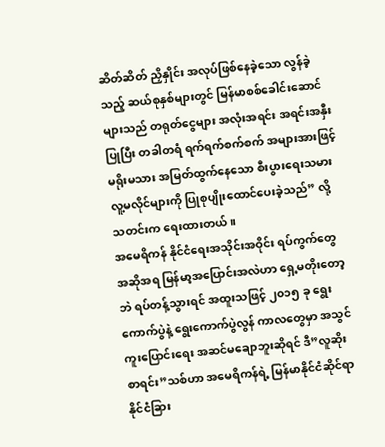ဆိတ်ဆိတ် ညှိနှိုင်း အလုပ်ဖြစ်နေခဲ့သော လွန်ခဲ့သည့် ဆယ်စုနှစ်များတွင် မြန်မာစစ်ခေါင်းဆောင်များသည် တရုတ်ငွေများ အလုံးအရင်း အရင်းအနှီးပြုပြီး တခါတရံ ရက်ရက်စက်စက် အများအားဖြင့် မရိုးမသား အမြတ်ထွက်နေသော စီးပွားရေးသမား လူ့မလိုင်များကို ပြုစုပျိုးထောင်ပေးခဲ့သည်” လို့ သတင်းက ရေးထားတယ်။
အမေရိကန် နိုင်ငံရေးအသိုင်းအဝိုင်း ရပ်ကွက်တွေအဆိုအရ မြန်မာ့အပြောင်းအလဲဟာ ရှေ့မတိုးတော့ဘဲ ရပ်တန့်သွားရင် အထူးသဖြင့် ၂၀၁၅ ခု ရွေးကောက်ပွဲနဲ့ ရွေးကောက်ပွဲလွန် ကာလတွေမှာ အသွင်ကူးပြောင်းရေး အဆင်မချောဘူးဆိုရင် ဒီ”လူဆိုးစာရင်း”သစ်ဟာ အမေရိကန်ရဲ့ မြန်မာနိုင်ငံဆိုင်ရာ နိုင်ငံခြား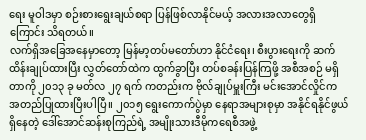ရေး မူဝါဒမှာ စဉ်းစားရွေးချယ်စရာ ပြန်ဖြစ်လာနိုင်မယ့် အလားအလာတွေရှိကြောင်း သိရတယ်။
လက်ရှိအခြေအနေမှာတော့ မြန်မာ့တပ်မတော်ဟာ နိုင်ငံရေး၊ စီးပွားရေးကို ဆက်ထိန်းချုပ်ထားပြီး လွှတ်တော်ထဲက ထွက်ခွာပြီး တပ်စခန်းပြန်ကြဖို့ အစီအစဉ် မရှိတာကို ၂၀၁၃ ခု မတ်လ ၂၇ ရက် ကတည်းက ဗိုလ်ချုပ်မှူးကြီး မင်းအောင်လှိုင်က အတည်ပြုထားပြီးပါပြီ။ ၂၀၁၅ ရွေးကောက်ပွဲမှာ နေရာအများစုမှာ အနိုင်ရနိုင်ဖွယ်ရှိနေတဲ့ ဒေါ်အောင်ဆန်းစုကြည်ရဲ့ အမျိုးသားဒီမိုကရေစီအဖွဲ့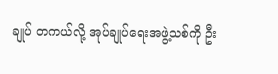ချုပ် တကယ်လို့ အုပ်ချုပ်ရေးအဖွဲ့သစ်ကို ဦး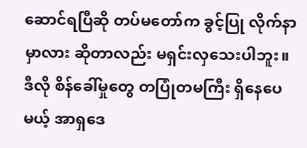ဆောင်ရပြီဆို တပ်မတော်က ခွင့်ပြု လိုက်နာမှာလား ဆိုတာလည်း မရှင်းလှသေးပါဘူး။
ဒီလို စိန်ခေါ်မှုတွေ တပြုံတမကြီး ရှိနေပေမယ့် အာရှဒေ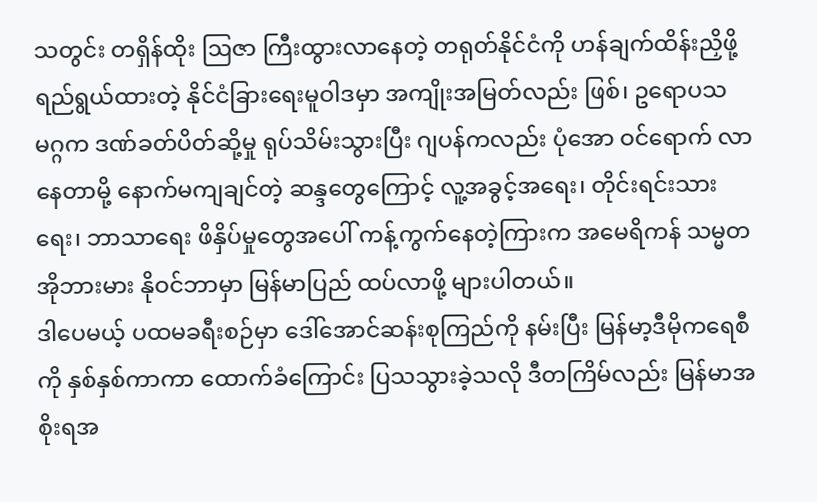သတွင်း တရှိန်ထိုး ဩဇာ ကြီးထွားလာနေတဲ့ တရုတ်နိုင်ငံကို ဟန်ချက်ထိန်းညှိဖို့ ရည်ရွယ်ထားတဲ့ နိုင်ငံခြားရေးမူဝါဒမှာ အကျိုးအမြတ်လည်း ဖြစ်၊ ဥရောပသမဂ္ဂက ဒဏ်ခတ်ပိတ်ဆို့မှု ရုပ်သိမ်းသွားပြီး ဂျပန်ကလည်း ပုံအော ဝင်ရောက် လာနေတာမို့ နောက်မကျချင်တဲ့ ဆန္ဒတွေကြောင့် လူ့အခွင့်အရေး၊ တိုင်းရင်းသားရေး၊ ဘာသာရေး ဖိနှိပ်မှုတွေအပေါ် ကန့်ကွက်နေတဲ့ကြားက အမေရိကန် သမ္မတ အိုဘားမား နိုဝင်ဘာမှာ မြန်မာပြည် ထပ်လာဖို့ များပါတယ်။
ဒါပေမယ့် ပထမခရီးစဉ်မှာ ဒေါ်အောင်ဆန်းစုကြည်ကို နမ်းပြီး မြန်မာ့ဒီမိုကရေစီကို နှစ်နှစ်ကာကာ ထောက်ခံကြောင်း ပြသသွားခဲ့သလို ဒီတကြိမ်လည်း မြန်မာအစိုးရအ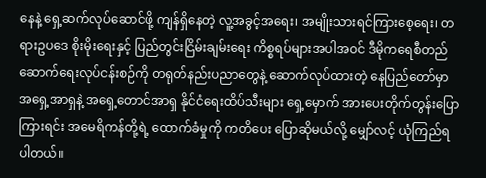နေနဲ့ ရှေ့ဆက်လုပ်ဆောင်ဖို့ ကျန်ရှိနေတဲ့ လူ့အခွင့်အရေး၊ အမျိုးသားရင်ကြားစေ့ရေး၊ တရားဥပဒေ စိုးမိုးရေးနှင့် ပြည်တွင်းငြိမ်းချမ်းရေး ကိစ္စရပ်များအပါအဝင် ဒီမိုကရေစီတည်ဆောက်ရေးလုပ်ငန်းစဉ်ကို တရုတ်နည်းပညာတွေနဲ့ ဆောက်လုပ်ထားတဲ့ နေပြည်တော်မှာ အရှေ့အာရှနဲ့ အရှေ့တောင်အာရှ နိုင်ငံရေးထိပ်သီးများ ရှေ့မှောက် အားပေးတိုက်တွန်းပြောကြားရင်း အမေရိကန်တို့ရဲ့ ထောက်ခံမှုကို ကတိပေး ပြောဆိုမယ်လို့ မျှော်လင့် ယုံကြည်ရပါတယ်။